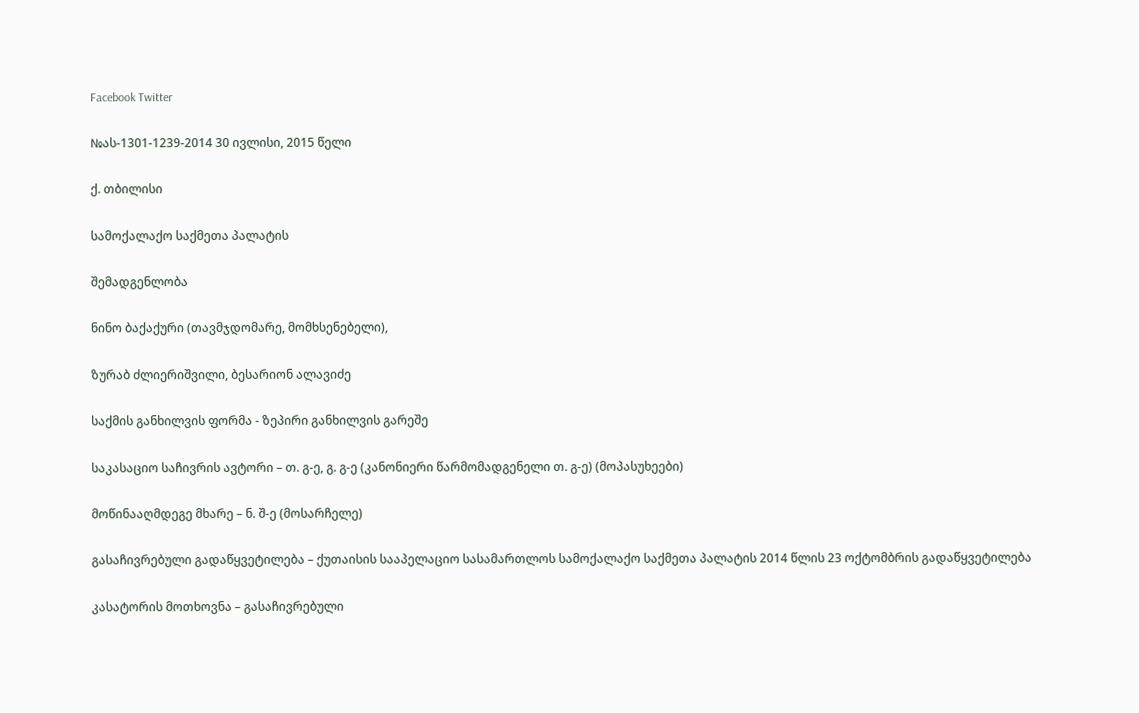Facebook Twitter

№ას-1301-1239-2014 30 ივლისი, 2015 წელი

ქ. თბილისი

სამოქალაქო საქმეთა პალატის

შემადგენლობა

ნინო ბაქაქური (თავმჯდომარე, მომხსენებელი),

ზურაბ ძლიერიშვილი, ბესარიონ ალავიძე

საქმის განხილვის ფორმა - ზეპირი განხილვის გარეშე

საკასაციო საჩივრის ავტორი – თ. გ-ე, გ. გ-ე (კანონიერი წარმომადგენელი თ. გ-ე) (მოპასუხეები)

მოწინააღმდეგე მხარე – ნ. შ-ე (მოსარჩელე)

გასაჩივრებული გადაწყვეტილება – ქუთაისის სააპელაციო სასამართლოს სამოქალაქო საქმეთა პალატის 2014 წლის 23 ოქტომბრის გადაწყვეტილება

კასატორის მოთხოვნა – გასაჩივრებული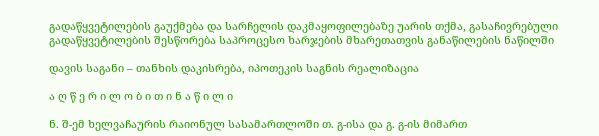გადაწყვეტილების გაუქმება და სარჩელის დაკმაყოფილებაზე უარის თქმა, გასაჩივრებული გადაწყვეტილების შესწორება საპროცესო ხარჯების მხარეთათვის განაწილების ნაწილში

დავის საგანი – თანხის დაკისრება, იპოთეკის საგნის რეალიზაცია

ა ღ წ ე რ ი ლ ო ბ ი თ ი ნ ა წ ი ლ ი

ნ. შ-ემ ხელვაჩაურის რაიონულ სასამართლოში თ. გ-ისა და გ. გ-ის მიმართ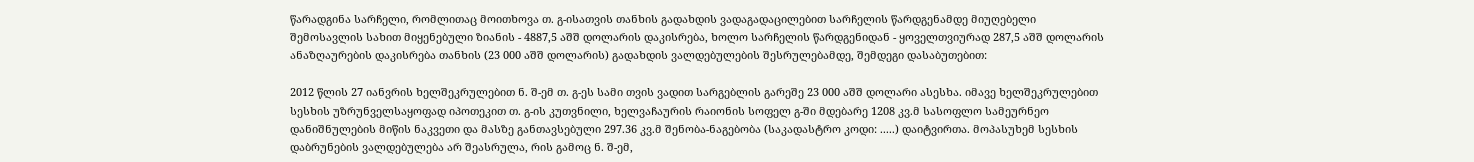წარადგინა სარჩელი, რომლითაც მოითხოვა თ. გ-ისათვის თანხის გადახდის ვადაგადაცილებით სარჩელის წარდგენამდე მიუღებელი შემოსავლის სახით მიყენებული ზიანის - 4887,5 აშშ დოლარის დაკისრება, ხოლო სარჩელის წარდგენიდან - ყოველთვიურად 287,5 აშშ დოლარის ანაზღაურების დაკისრება თანხის (23 000 აშშ დოლარის) გადახდის ვალდებულების შესრულებამდე, შემდეგი დასაბუთებით:

2012 წლის 27 იანვრის ხელშეკრულებით ნ. შ-ემ თ. გ-ეს სამი თვის ვადით სარგებლის გარეშე 23 000 აშშ დოლარი ასესხა. იმავე ხელშეკრულებით სესხის უზრუნველსაყოფად იპოთეკით თ. გ-ის კუთვნილი, ხელვაჩაურის რაიონის სოფელ გ-ში მდებარე 1208 კვ.მ სასოფლო სამეურნეო დანიშნულების მიწის ნაკვეთი და მასზე განთავსებული 297.36 კვ.მ შენობა-ნაგებობა (საკადასტრო კოდი: .....) დაიტვირთა. მოპასუხემ სესხის დაბრუნების ვალდებულება არ შეასრულა, რის გამოც ნ. შ-ემ,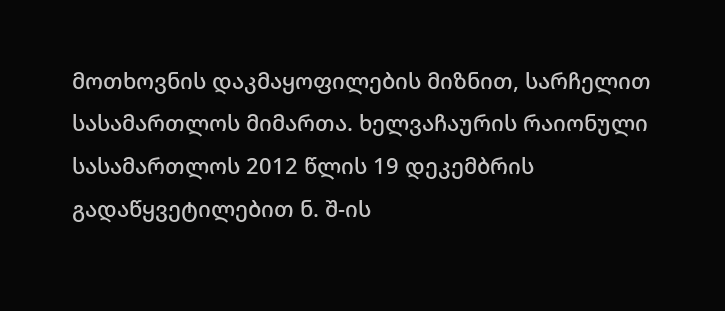მოთხოვნის დაკმაყოფილების მიზნით, სარჩელით სასამართლოს მიმართა. ხელვაჩაურის რაიონული სასამართლოს 2012 წლის 19 დეკემბრის გადაწყვეტილებით ნ. შ-ის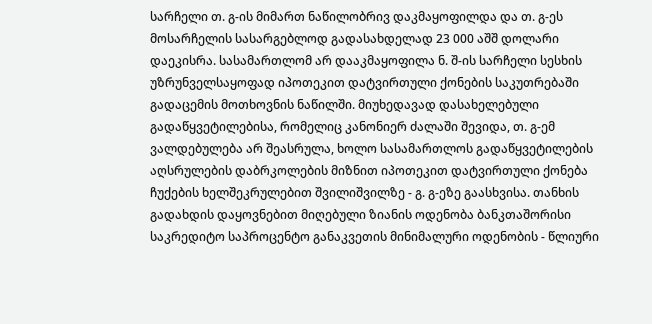სარჩელი თ. გ-ის მიმართ ნაწილობრივ დაკმაყოფილდა და თ. გ-ეს მოსარჩელის სასარგებლოდ გადასახდელად 23 000 აშშ დოლარი დაეკისრა. სასამართლომ არ დააკმაყოფილა ნ. შ-ის სარჩელი სესხის უზრუნველსაყოფად იპოთეკით დატვირთული ქონების საკუთრებაში გადაცემის მოთხოვნის ნაწილში. მიუხედავად დასახელებული გადაწყვეტილებისა, რომელიც კანონიერ ძალაში შევიდა, თ. გ-ემ ვალდებულება არ შეასრულა, ხოლო სასამართლოს გადაწყვეტილების აღსრულების დაბრკოლების მიზნით იპოთეკით დატვირთული ქონება ჩუქების ხელშეკრულებით შვილიშვილზე - გ. გ-ეზე გაასხვისა. თანხის გადახდის დაყოვნებით მიღებული ზიანის ოდენობა ბანკთაშორისი საკრედიტო საპროცენტო განაკვეთის მინიმალური ოდენობის - წლიური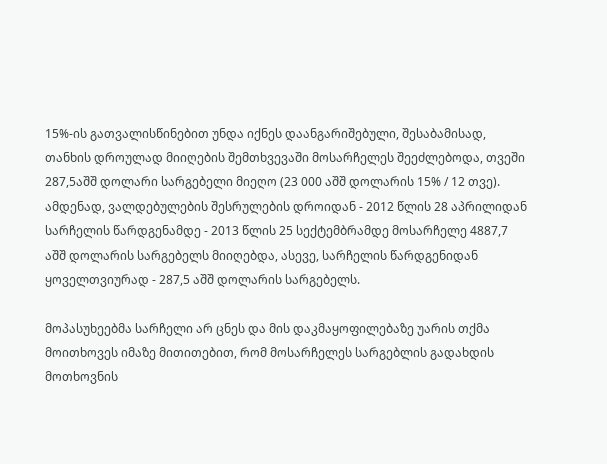15%-ის გათვალისწინებით უნდა იქნეს დაანგარიშებული, შესაბამისად, თანხის დროულად მიიღების შემთხვევაში მოსარჩელეს შეეძლებოდა, თვეში 287,5აშშ დოლარი სარგებელი მიეღო (23 000 აშშ დოლარის 15% / 12 თვე). ამდენად, ვალდებულების შესრულების დროიდან - 2012 წლის 28 აპრილიდან სარჩელის წარდგენამდე - 2013 წლის 25 სექტემბრამდე მოსარჩელე 4887,7 აშშ დოლარის სარგებელს მიიღებდა, ასევე, სარჩელის წარდგენიდან ყოველთვიურად - 287,5 აშშ დოლარის სარგებელს.

მოპასუხეებმა სარჩელი არ ცნეს და მის დაკმაყოფილებაზე უარის თქმა მოითხოვეს იმაზე მითითებით, რომ მოსარჩელეს სარგებლის გადახდის მოთხოვნის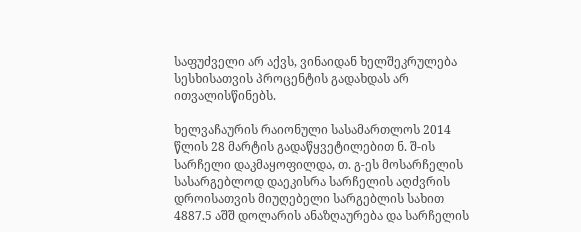საფუძველი არ აქვს, ვინაიდან ხელშეკრულება სესხისათვის პროცენტის გადახდას არ ითვალისწინებს.

ხელვაჩაურის რაიონული სასამართლოს 2014 წლის 28 მარტის გადაწყვეტილებით ნ. შ-ის სარჩელი დაკმაყოფილდა, თ. გ-ეს მოსარჩელის სასარგებლოდ დაეკისრა სარჩელის აღძვრის დროისათვის მიუღებელი სარგებლის სახით 4887.5 აშშ დოლარის ანაზღაურება და სარჩელის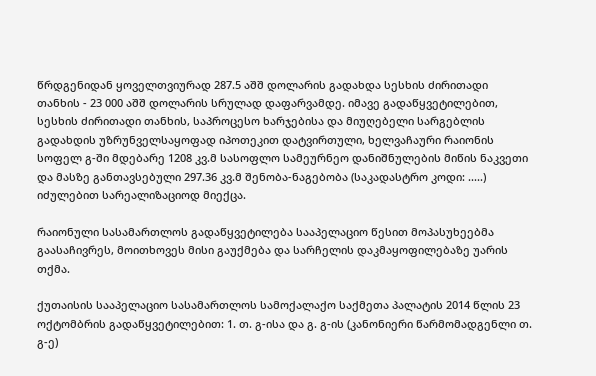წრდგენიდან ყოველთვიურად 287.5 აშშ დოლარის გადახდა სესხის ძირითადი თანხის - 23 000 აშშ დოლარის სრულად დაფარვამდე. იმავე გადაწყვეტილებით, სესხის ძირითადი თანხის, საპროცესო ხარჯებისა და მიუღებელი სარგებლის გადახდის უზრუნველსაყოფად იპოთეკით დატვირთული, ხელვაჩაური რაიონის სოფელ გ-ში მდებარე 1208 კვ.მ სასოფლო სამეურნეო დანიშნულების მიწის ნაკვეთი და მასზე განთავსებული 297.36 კვ.მ შენობა-ნაგებობა (საკადასტრო კოდი: .....) იძულებით სარეალიზაციოდ მიექცა.

რაიონული სასამართლოს გადაწყვეტილება სააპელაციო წესით მოპასუხეებმა გაასაჩივრეს, მოითხოვეს მისი გაუქმება და სარჩელის დაკმაყოფილებაზე უარის თქმა.

ქუთაისის სააპელაციო სასამართლოს სამოქალაქო საქმეთა პალატის 2014 წლის 23 ოქტომბრის გადაწყვეტილებით: 1. თ. გ-ისა და გ. გ-ის (კანონიერი წარმომადგენლი თ. გ-ე)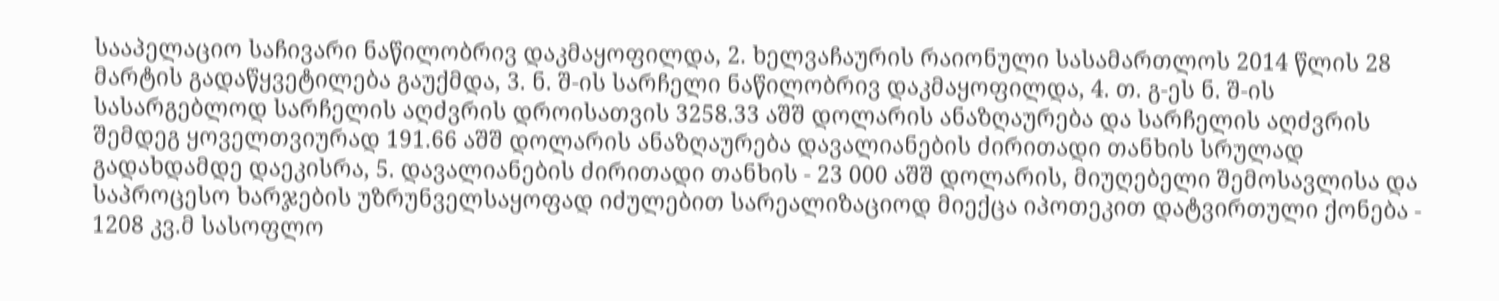სააპელაციო საჩივარი ნაწილობრივ დაკმაყოფილდა, 2. ხელვაჩაურის რაიონული სასამართლოს 2014 წლის 28 მარტის გადაწყვეტილება გაუქმდა, 3. ნ. შ-ის სარჩელი ნაწილობრივ დაკმაყოფილდა, 4. თ. გ-ეს ნ. შ-ის სასარგებლოდ სარჩელის აღძვრის დროისათვის 3258.33 აშშ დოლარის ანაზღაურება და სარჩელის აღძვრის შემდეგ ყოველთვიურად 191.66 აშშ დოლარის ანაზღაურება დავალიანების ძირითადი თანხის სრულად გადახდამდე დაეკისრა, 5. დავალიანების ძირითადი თანხის - 23 000 აშშ დოლარის, მიუღებელი შემოსავლისა და საპროცესო ხარჯების უზრუნველსაყოფად იძულებით სარეალიზაციოდ მიექცა იპოთეკით დატვირთული ქონება - 1208 კვ.მ სასოფლო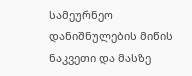სამეურნეო დანიშნულების მიწის ნაკვეთი და მასზე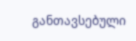განთავსებული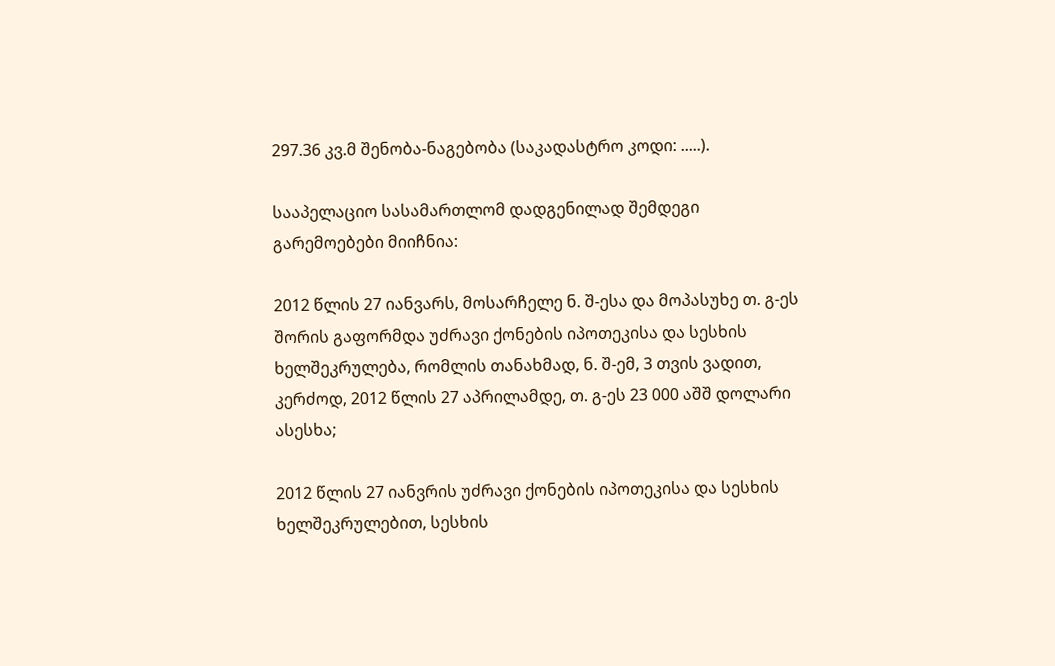297.36 კვ.მ შენობა-ნაგებობა (საკადასტრო კოდი: .....).

სააპელაციო სასამართლომ დადგენილად შემდეგი გარემოებები მიიჩნია:

2012 წლის 27 იანვარს, მოსარჩელე ნ. შ-ესა და მოპასუხე თ. გ-ეს შორის გაფორმდა უძრავი ქონების იპოთეკისა და სესხის ხელშეკრულება, რომლის თანახმად, ნ. შ-ემ, 3 თვის ვადით, კერძოდ, 2012 წლის 27 აპრილამდე, თ. გ-ეს 23 000 აშშ დოლარი ასესხა;

2012 წლის 27 იანვრის უძრავი ქონების იპოთეკისა და სესხის ხელშეკრულებით, სესხის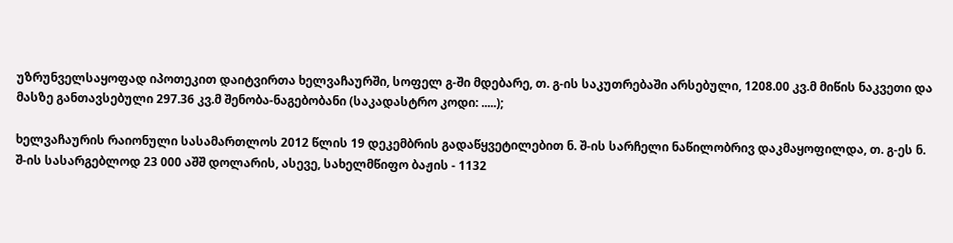უზრუნველსაყოფად იპოთეკით დაიტვირთა ხელვაჩაურში, სოფელ გ-ში მდებარე, თ. გ-ის საკუთრებაში არსებული, 1208.00 კვ.მ მიწის ნაკვეთი და მასზე განთავსებული 297.36 კვ.მ შენობა-ნაგებობანი (საკადასტრო კოდი: .....);

ხელვაჩაურის რაიონული სასამართლოს 2012 წლის 19 დეკემბრის გადაწყვეტილებით ნ. შ-ის სარჩელი ნაწილობრივ დაკმაყოფილდა, თ. გ-ეს ნ. შ-ის სასარგებლოდ 23 000 აშშ დოლარის, ასევე, სახელმწიფო ბაჟის - 1132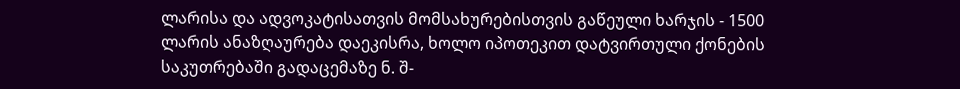ლარისა და ადვოკატისათვის მომსახურებისთვის გაწეული ხარჯის - 1500 ლარის ანაზღაურება დაეკისრა, ხოლო იპოთეკით დატვირთული ქონების საკუთრებაში გადაცემაზე ნ. შ-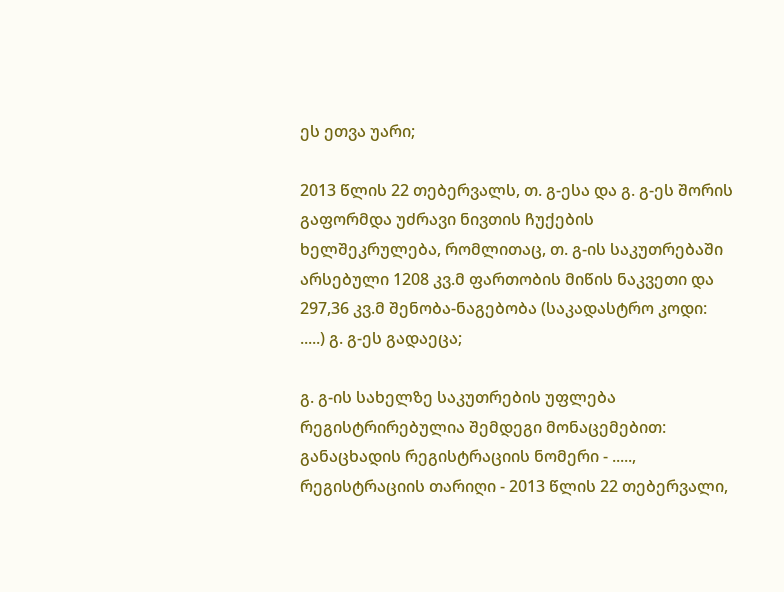ეს ეთვა უარი;

2013 წლის 22 თებერვალს, თ. გ-ესა და გ. გ-ეს შორის გაფორმდა უძრავი ნივთის ჩუქების ხელშეკრულება, რომლითაც, თ. გ-ის საკუთრებაში არსებული 1208 კვ.მ ფართობის მიწის ნაკვეთი და 297,36 კვ.მ შენობა-ნაგებობა (საკადასტრო კოდი: .....) გ. გ-ეს გადაეცა;

გ. გ-ის სახელზე საკუთრების უფლება რეგისტრირებულია შემდეგი მონაცემებით: განაცხადის რეგისტრაციის ნომერი - ....., რეგისტრაციის თარიღი - 2013 წლის 22 თებერვალი,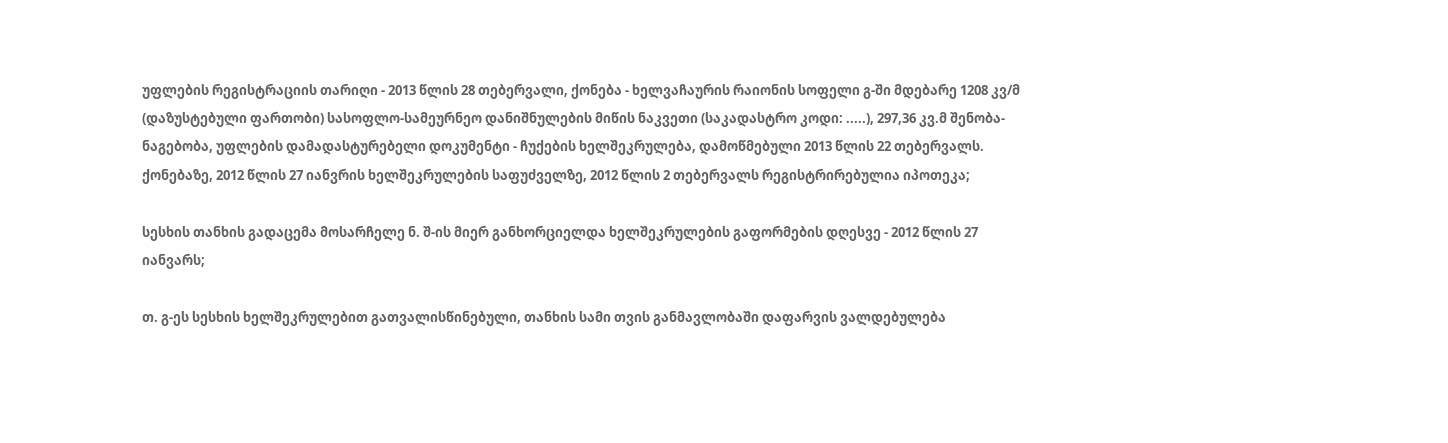უფლების რეგისტრაციის თარიღი - 2013 წლის 28 თებერვალი, ქონება - ხელვაჩაურის რაიონის სოფელი გ-ში მდებარე 1208 კვ/მ (დაზუსტებული ფართობი) სასოფლო-სამეურნეო დანიშნულების მიწის ნაკვეთი (საკადასტრო კოდი: .....), 297,36 კვ.მ შენობა-ნაგებობა, უფლების დამადასტურებელი დოკუმენტი - ჩუქების ხელშეკრულება, დამოწმებული 2013 წლის 22 თებერვალს. ქონებაზე, 2012 წლის 27 იანვრის ხელშეკრულების საფუძველზე, 2012 წლის 2 თებერვალს რეგისტრირებულია იპოთეკა;

სესხის თანხის გადაცემა მოსარჩელე ნ. შ-ის მიერ განხორციელდა ხელშეკრულების გაფორმების დღესვე - 2012 წლის 27 იანვარს;

თ. გ-ეს სესხის ხელშეკრულებით გათვალისწინებული, თანხის სამი თვის განმავლობაში დაფარვის ვალდებულება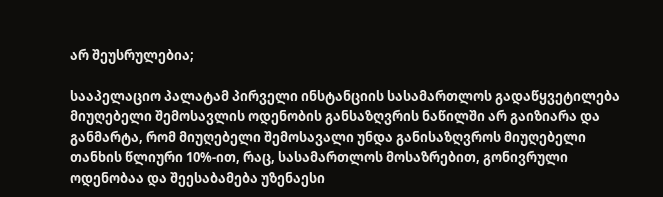არ შეუსრულებია;

სააპელაციო პალატამ პირველი ინსტანციის სასამართლოს გადაწყვეტილება მიუღებელი შემოსავლის ოდენობის განსაზღვრის ნაწილში არ გაიზიარა და განმარტა, რომ მიუღებელი შემოსავალი უნდა განისაზღვროს მიუღებელი თანხის წლიური 10%-ით, რაც, სასამართლოს მოსაზრებით, გონივრული ოდენობაა და შეესაბამება უზენაესი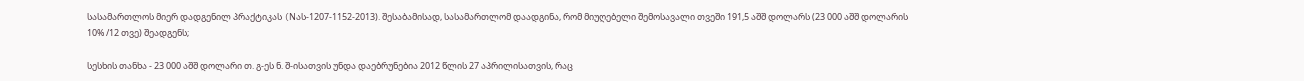სასამართლოს მიერ დადგენილ პრაქტიკას (Nას-1207-1152-2013). შესაბამისად, სასამართლომ დაადგინა, რომ მიუღებელი შემოსავალი თვეში 191,5 აშშ დოლარს (23 000 აშშ დოლარის 10% /12 თვე) შეადგენს;

სესხის თანხა - 23 000 აშშ დოლარი თ. გ-ეს ნ. შ-ისათვის უნდა დაებრუნებია 2012 წლის 27 აპრილისათვის, რაც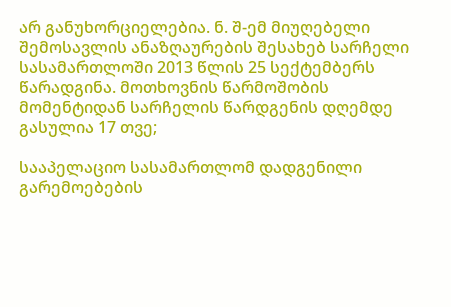არ განუხორციელებია. ნ. შ-ემ მიუღებელი შემოსავლის ანაზღაურების შესახებ სარჩელი სასამართლოში 2013 წლის 25 სექტემბერს წარადგინა. მოთხოვნის წარმოშობის მომენტიდან სარჩელის წარდგენის დღემდე გასულია 17 თვე;

სააპელაციო სასამართლომ დადგენილი გარემოებების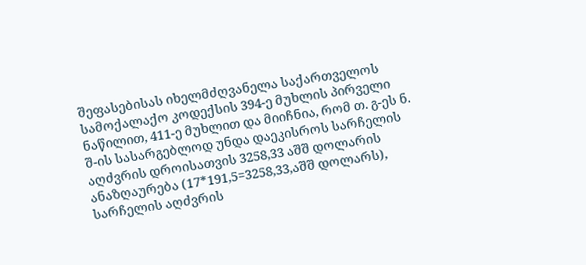შეფასებისას იხელმძღვანელა საქართველოს სამოქალაქო კოდექსის 394-ე მუხლის პირველი ნაწილით, 411-ე მუხლით და მიიჩნია, რომ თ. გ-ეს ნ. შ-ის სასარგებლოდ უნდა დაეკისროს სარჩელის აღძვრის დროისათვის 3258,33 აშშ დოლარის ანაზღაურება (17*191,5=3258,33,აშშ დოლარს), სარჩელის აღძვრის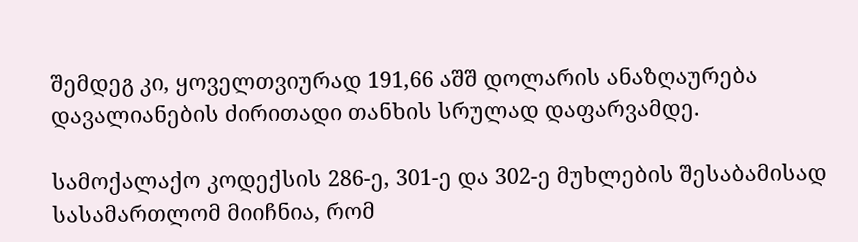შემდეგ კი, ყოველთვიურად 191,66 აშშ დოლარის ანაზღაურება დავალიანების ძირითადი თანხის სრულად დაფარვამდე.

სამოქალაქო კოდექსის 286-ე, 301-ე და 302-ე მუხლების შესაბამისად სასამართლომ მიიჩნია, რომ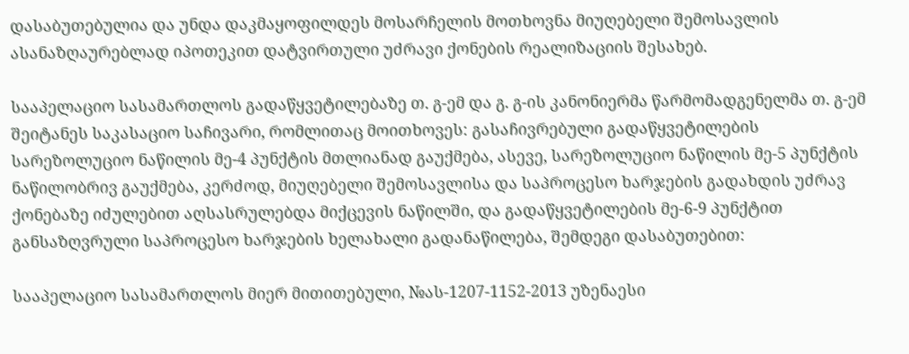დასაბუთებულია და უნდა დაკმაყოფილდეს მოსარჩელის მოთხოვნა მიუღებელი შემოსავლის ასანაზღაურებლად იპოთეკით დატვირთული უძრავი ქონების რეალიზაციის შესახებ.

სააპელაციო სასამართლოს გადაწყვეტილებაზე თ. გ-ემ და გ. გ-ის კანონიერმა წარმომადგენელმა თ. გ-ემ შეიტანეს საკასაციო საჩივარი, რომლითაც მოითხოვეს: გასაჩივრებული გადაწყვეტილების სარეზოლუციო ნაწილის მე-4 პუნქტის მთლიანად გაუქმება, ასევე, სარეზოლუციო ნაწილის მე-5 პუნქტის ნაწილობრივ გაუქმება, კერძოდ, მიუღებელი შემოსავლისა და საპროცესო ხარჯების გადახდის უძრავ ქონებაზე იძულებით აღსასრულებდა მიქცევის ნაწილში, და გადაწყვეტილების მე-6-9 პუნქტით განსაზღვრული საპროცესო ხარჯების ხელახალი გადანაწილება, შემდეგი დასაბუთებით:

სააპელაციო სასამართლოს მიერ მითითებული, №ას-1207-1152-2013 უზენაესი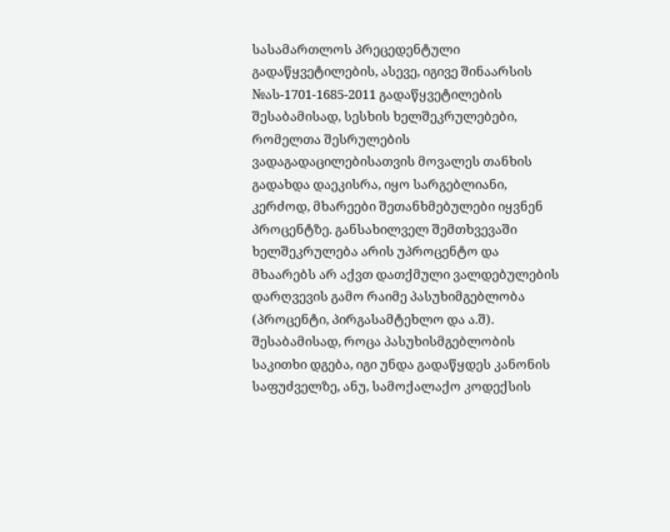სასამართლოს პრეცედენტული გადაწყვეტილების, ასევე, იგივე შინაარსის №ას-1701-1685-2011 გადაწყვეტილების შესაბამისად, სესხის ხელშეკრულებები, რომელთა შესრულების ვადაგადაცილებისათვის მოვალეს თანხის გადახდა დაეკისრა, იყო სარგებლიანი, კერძოდ, მხარეები შეთანხმებულები იყვნენ პროცენტზე. განსახილველ შემთხვევაში ხელშეკრულება არის უპროცენტო და მხაარებს არ აქვთ დათქმული ვალდებულების დარღვევის გამო რაიმე პასუხიმგებლობა (პროცენტი, პირგასამტეხლო და ა.შ). შესაბამისად, როცა პასუხისმგებლობის საკითხი დგება, იგი უნდა გადაწყდეს კანონის საფუძველზე, ანუ, სამოქალაქო კოდექსის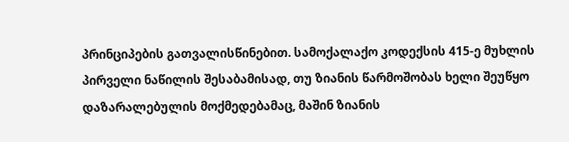პრინციპების გათვალისწინებით. სამოქალაქო კოდექსის 415-ე მუხლის პირველი ნაწილის შესაბამისად, თუ ზიანის წარმოშობას ხელი შეუწყო დაზარალებულის მოქმედებამაც, მაშინ ზიანის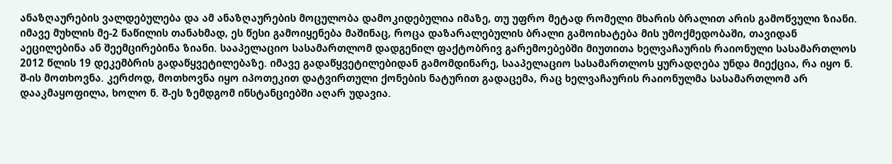ანაზღაურების ვალდებულება და ამ ანაზღაურების მოცულობა დამოკიდებულია იმაზე, თუ უფრო მეტად რომელი მხარის ბრალით არის გამოწვული ზიანი. იმავე მუხლის მე-2 ნაწილის თანახმად, ეს წესი გამოიყენება მაშინაც, როცა დაზარალებულის ბრალი გამოიხატება მის უმოქმედობაში, თავიდან აეცილებინა ან შეემცირებინა ზიანი. სააპელაციო სასამართლომ დადგენილ ფაქტობრივ გარემოებებში მიუთითა ხელვაჩაურის რაიონული სასამართლოს 2012 წლის 19 დეკემბრის გადაწყვეტილებაზე. იმავე გადაწყვეტილებიდან გამომდინარე, სააპელაციო სასამართლოს ყურადღება უნდა მიექცია, რა იყო ნ. შ-ის მოთხოვნა. კერძოდ, მოთხოვნა იყო იპოთეკით დატვირთული ქონების ნატურით გადაცემა, რაც ხელვაჩაურის რაიონულმა სასამართლომ არ დააკმაყოფილა, ხოლო ნ. შ-ეს ზემდგომ ინსტანციებში აღარ უდავია.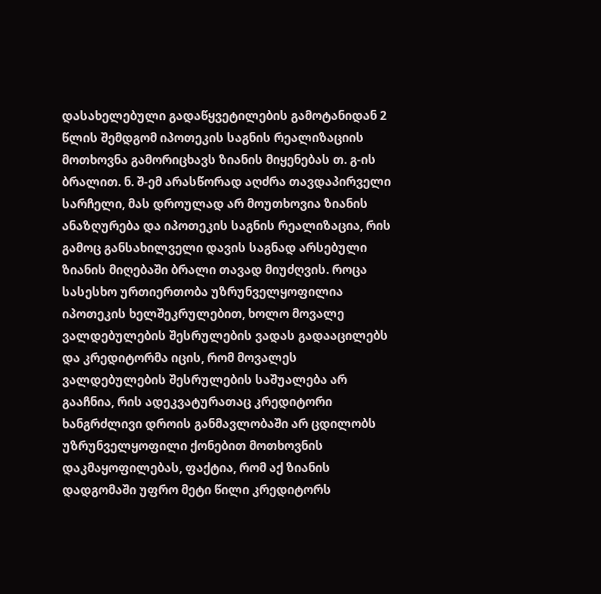დასახელებული გადაწყვეტილების გამოტანიდან 2 წლის შემდგომ იპოთეკის საგნის რეალიზაციის მოთხოვნა გამორიცხავს ზიანის მიყენებას თ. გ-ის ბრალით. ნ. შ-ემ არასწორად აღძრა თავდაპირველი სარჩელი, მას დროულად არ მოუთხოვია ზიანის ანაზღურება და იპოთეკის საგნის რეალიზაცია, რის გამოც განსახილველი დავის საგნად არსებული ზიანის მიღებაში ბრალი თავად მიუძღვის. როცა სასესხო ურთიერთობა უზრუნველყოფილია იპოთეკის ხელშეკრულებით, ხოლო მოვალე ვალდებულების შესრულების ვადას გადააცილებს და კრედიტორმა იცის, რომ მოვალეს ვალდებულების შესრულების საშუალება არ გააჩნია, რის ადეკვატურათაც კრედიტორი ხანგრძლივი დროის განმავლობაში არ ცდილობს უზრუნველყოფილი ქონებით მოთხოვნის დაკმაყოფილებას, ფაქტია, რომ აქ ზიანის დადგომაში უფრო მეტი წილი კრედიტორს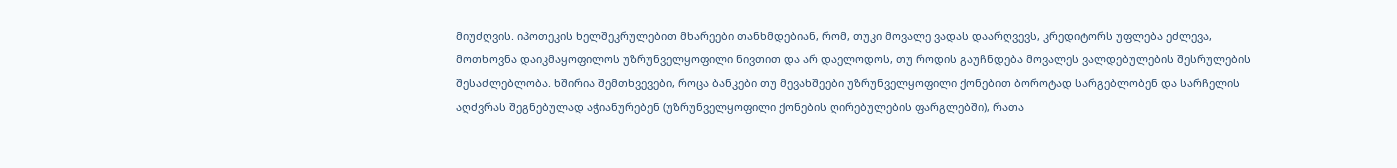მიუძღვის. იპოთეკის ხელშეკრულებით მხარეები თანხმდებიან, რომ, თუკი მოვალე ვადას დაარღვევს, კრედიტორს უფლება ეძლევა, მოთხოვნა დაიკმაყოფილოს უზრუნველყოფილი ნივთით და არ დაელოდოს, თუ როდის გაუჩნდება მოვალეს ვალდებულების შესრულების შესაძლებლობა. ხშირია შემთხვევები, როცა ბანკები თუ მევახშეები უზრუნველყოფილი ქონებით ბოროტად სარგებლობენ და სარჩელის აღძვრას შეგნებულად აჭიანურებენ (უზრუნველყოფილი ქონების ღირებულების ფარგლებში), რათა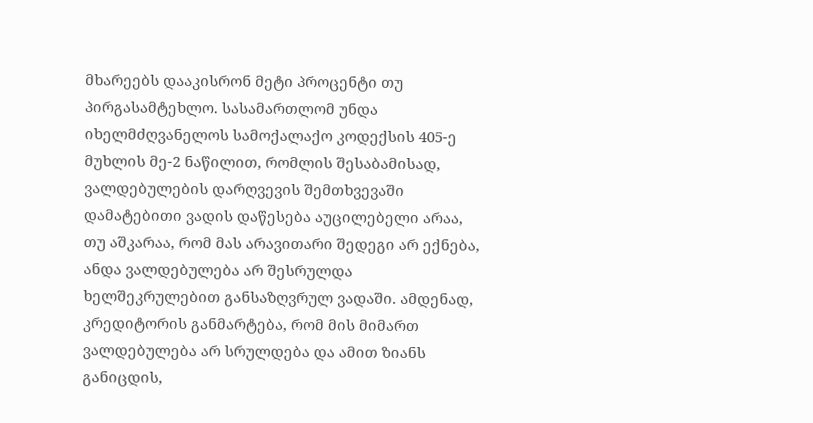მხარეებს დააკისრონ მეტი პროცენტი თუ პირგასამტეხლო. სასამართლომ უნდა იხელმძღვანელოს სამოქალაქო კოდექსის 405-ე მუხლის მე-2 ნაწილით, რომლის შესაბამისად, ვალდებულების დარღვევის შემთხვევაში დამატებითი ვადის დაწესება აუცილებელი არაა, თუ აშკარაა, რომ მას არავითარი შედეგი არ ექნება, ანდა ვალდებულება არ შესრულდა ხელშეკრულებით განსაზღვრულ ვადაში. ამდენად, კრედიტორის განმარტება, რომ მის მიმართ ვალდებულება არ სრულდება და ამით ზიანს განიცდის,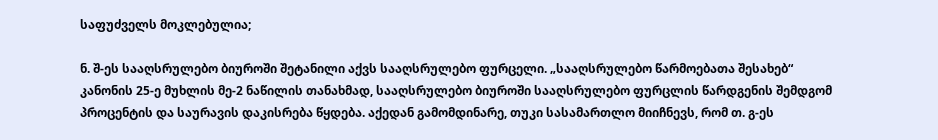საფუძველს მოკლებულია;

ნ. შ-ეს სააღსრულებო ბიუროში შეტანილი აქვს სააღსრულებო ფურცელი. „სააღსრულებო წარმოებათა შესახებ“ კანონის 25-ე მუხლის მე-2 ნაწილის თანახმად, სააღსრულებო ბიუროში სააღსრულებო ფურცლის წარდგენის შემდგომ პროცენტის და საურავის დაკისრება წყდება. აქედან გამომდინარე, თუკი სასამართლო მიიჩნევს, რომ თ. გ-ეს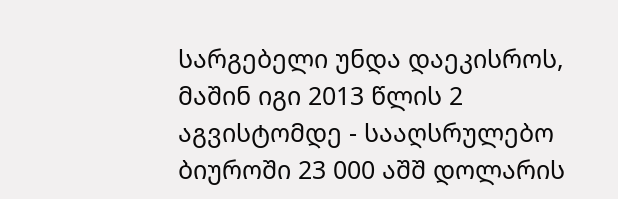სარგებელი უნდა დაეკისროს, მაშინ იგი 2013 წლის 2 აგვისტომდე - სააღსრულებო ბიუროში 23 000 აშშ დოლარის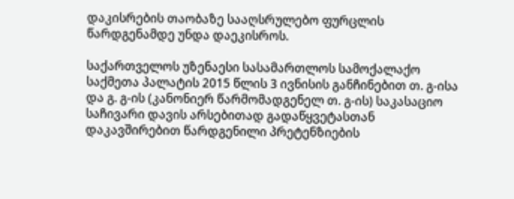დაკისრების თაობაზე სააღსრულებო ფურცლის წარდგენამდე უნდა დაეკისროს.

საქართველოს უზენაესი სასამართლოს სამოქალაქო საქმეთა პალატის 2015 წლის 3 ივნისის განჩინებით თ. გ-ისა და გ. გ-ის (კანონიერ წარმომადგენელ თ. გ-ის) საკასაციო საჩივარი დავის არსებითად გადაწყვეტასთან დაკავშირებით წარდგენილი პრეტენზიების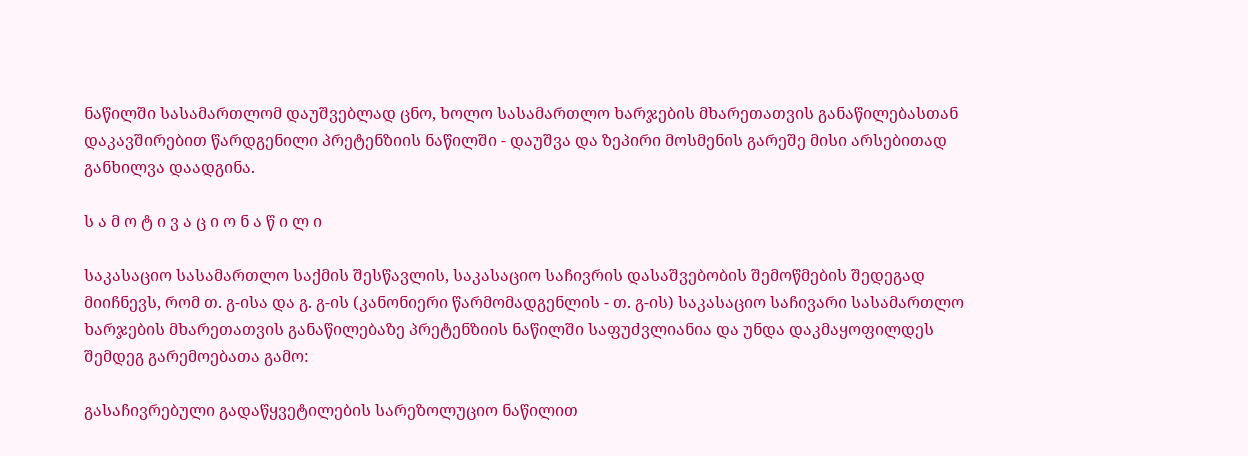ნაწილში სასამართლომ დაუშვებლად ცნო, ხოლო სასამართლო ხარჯების მხარეთათვის განაწილებასთან დაკავშირებით წარდგენილი პრეტენზიის ნაწილში - დაუშვა და ზეპირი მოსმენის გარეშე მისი არსებითად განხილვა დაადგინა.

ს ა მ ო ტ ი ვ ა ც ი ო ნ ა წ ი ლ ი

საკასაციო სასამართლო საქმის შესწავლის, საკასაციო საჩივრის დასაშვებობის შემოწმების შედეგად მიიჩნევს, რომ თ. გ-ისა და გ. გ-ის (კანონიერი წარმომადგენლის - თ. გ-ის) საკასაციო საჩივარი სასამართლო ხარჯების მხარეთათვის განაწილებაზე პრეტენზიის ნაწილში საფუძვლიანია და უნდა დაკმაყოფილდეს შემდეგ გარემოებათა გამო:

გასაჩივრებული გადაწყვეტილების სარეზოლუციო ნაწილით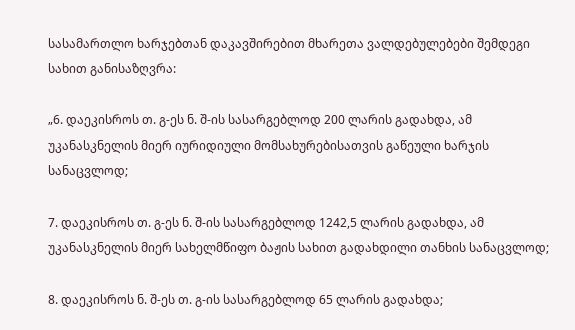სასამართლო ხარჯებთან დაკავშირებით მხარეთა ვალდებულებები შემდეგი სახით განისაზღვრა:

„6. დაეკისროს თ. გ-ეს ნ. შ-ის სასარგებლოდ 200 ლარის გადახდა, ამ უკანასკნელის მიერ იურიდიული მომსახურებისათვის გაწეული ხარჯის სანაცვლოდ;

7. დაეკისროს თ. გ-ეს ნ. შ-ის სასარგებლოდ 1242,5 ლარის გადახდა, ამ უკანასკნელის მიერ სახელმწიფო ბაჟის სახით გადახდილი თანხის სანაცვლოდ;

8. დაეკისროს ნ. შ-ეს თ. გ-ის სასარგებლოდ 65 ლარის გადახდა;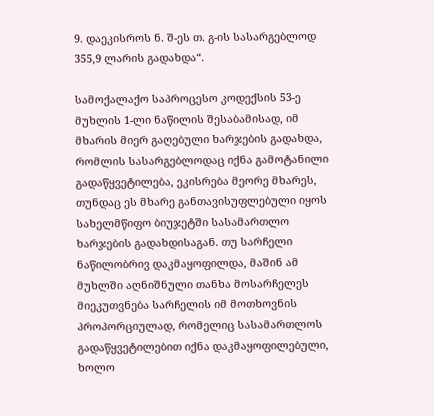9. დაეკისროს ნ. შ-ეს თ. გ-ის სასარგებლოდ 355,9 ლარის გადახდა“.

სამოქალაქო საპროცესო კოდექსის 53-ე მუხლის 1-ლი ნაწილის შესაბამისად, იმ მხარის მიერ გაღებული ხარჯების გადახდა, რომლის სასარგებლოდაც იქნა გამოტანილი გადაწყვეტილება, ეკისრება მეორე მხარეს, თუნდაც ეს მხარე განთავისუფლებული იყოს სახელმწიფო ბიუჯეტში სასამართლო ხარჯების გადახდისაგან. თუ სარჩელი ნაწილობრივ დაკმაყოფილდა, მაშინ ამ მუხლში აღნიშნული თანხა მოსარჩელეს მიეკუთვნება სარჩელის იმ მოთხოვნის პროპორციულად, რომელიც სასამართლოს გადაწყვეტილებით იქნა დაკმაყოფილებული, ხოლო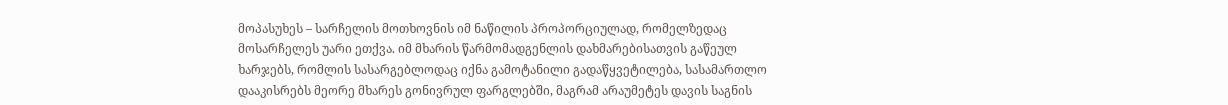მოპასუხეს – სარჩელის მოთხოვნის იმ ნაწილის პროპორციულად, რომელზედაც მოსარჩელეს უარი ეთქვა. იმ მხარის წარმომადგენლის დახმარებისათვის გაწეულ ხარჯებს, რომლის სასარგებლოდაც იქნა გამოტანილი გადაწყვეტილება, სასამართლო დააკისრებს მეორე მხარეს გონივრულ ფარგლებში, მაგრამ არაუმეტეს დავის საგნის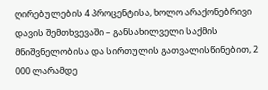ღირებულების 4 პროცენტისა, ხოლო არაქონებრივი დავის შემთხვევაში – განსახილველი საქმის მნიშვნელობისა და სირთულის გათვალისწინებით, 2 000 ლარამდე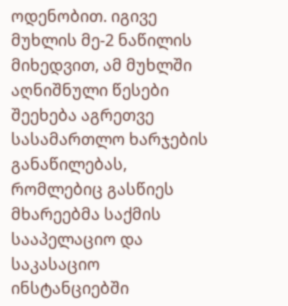ოდენობით. იგივე მუხლის მე-2 ნაწილის მიხედვით, ამ მუხლში აღნიშნული წესები შეეხება აგრეთვე სასამართლო ხარჯების განაწილებას, რომლებიც გასწიეს მხარეებმა საქმის სააპელაციო და საკასაციო ინსტანციებში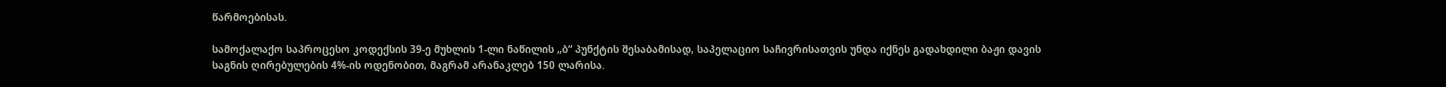წარმოებისას.

სამოქალაქო საპროცესო კოდექსის 39-ე მუხლის 1-ლი ნაწილის „ბ“ პუნქტის შესაბამისად, საპელაციო საჩივრისათვის უნდა იქნეს გადახდილი ბაჟი დავის საგნის ღირებულების 4%-ის ოდენობით, მაგრამ არანაკლებ 150 ლარისა.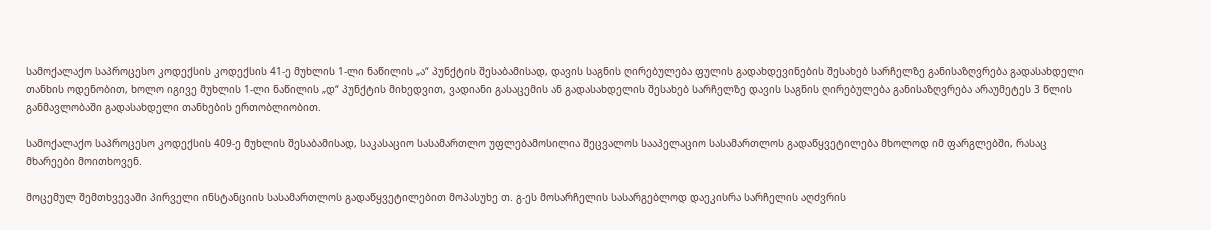სამოქალაქო საპროცესო კოდექსის კოდექსის 41-ე მუხლის 1-ლი ნაწილის „ა“ პუნქტის შესაბამისად, დავის საგნის ღირებულება ფულის გადახდევინების შესახებ სარჩელზე განისაზღვრება გადასახდელი თანხის ოდენობით, ხოლო იგივე მუხლის 1-ლი ნაწილის „დ“ პუნქტის მიხედვით, ვადიანი გასაცემის ან გადასახდელის შესახებ სარჩელზე დავის საგნის ღირებულება განისაზღვრება არაუმეტეს 3 წლის განმავლობაში გადასახდელი თანხების ერთობლიობით.

სამოქალაქო საპროცესო კოდექსის 409-ე მუხლის შესაბამისად, საკასაციო სასამართლო უფლებამოსილია შეცვალოს სააპელაციო სასამართლოს გადაწყვეტილება მხოლოდ იმ ფარგლებში, რასაც მხარეები მოითხოვენ.

მოცემულ შემთხვევაში პირველი ინსტანციის სასამართლოს გადაწყვეტილებით მოპასუხე თ. გ-ეს მოსარჩელის სასარგებლოდ დაეკისრა სარჩელის აღძვრის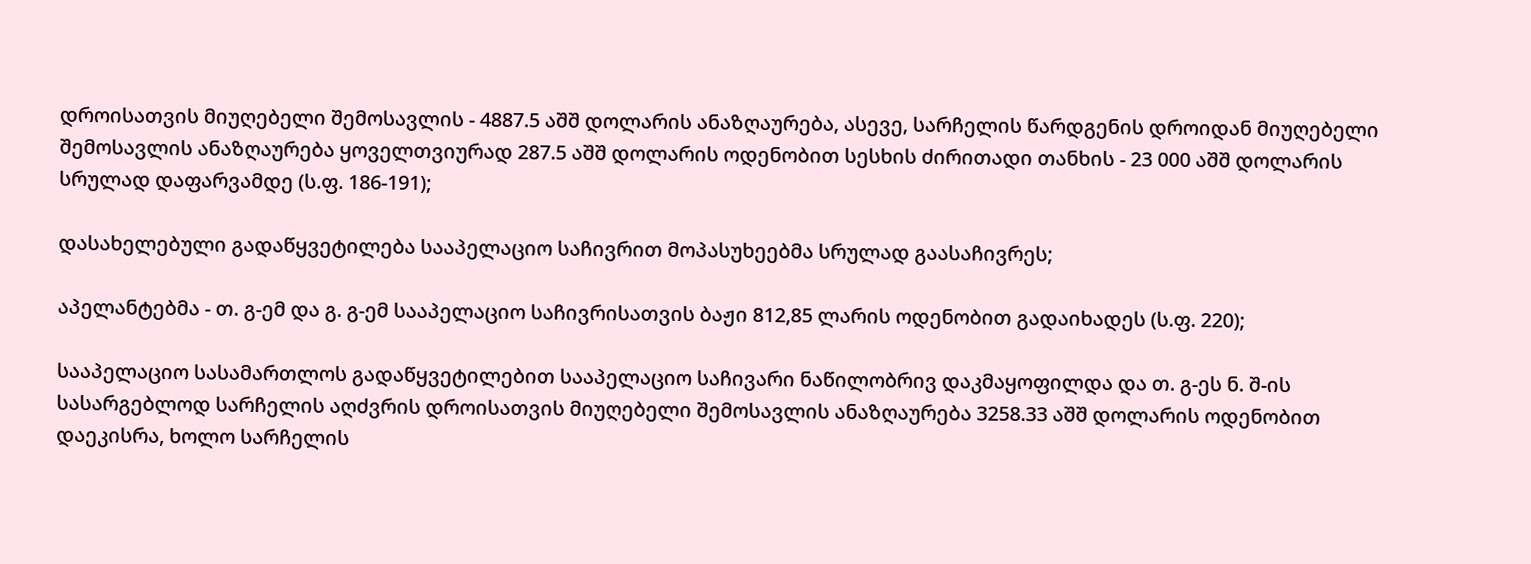დროისათვის მიუღებელი შემოსავლის - 4887.5 აშშ დოლარის ანაზღაურება, ასევე, სარჩელის წარდგენის დროიდან მიუღებელი შემოსავლის ანაზღაურება ყოველთვიურად 287.5 აშშ დოლარის ოდენობით სესხის ძირითადი თანხის - 23 000 აშშ დოლარის სრულად დაფარვამდე (ს.ფ. 186-191);

დასახელებული გადაწყვეტილება სააპელაციო საჩივრით მოპასუხეებმა სრულად გაასაჩივრეს;

აპელანტებმა - თ. გ-ემ და გ. გ-ემ სააპელაციო საჩივრისათვის ბაჟი 812,85 ლარის ოდენობით გადაიხადეს (ს.ფ. 220);

სააპელაციო სასამართლოს გადაწყვეტილებით სააპელაციო საჩივარი ნაწილობრივ დაკმაყოფილდა და თ. გ-ეს ნ. შ-ის სასარგებლოდ სარჩელის აღძვრის დროისათვის მიუღებელი შემოსავლის ანაზღაურება 3258.33 აშშ დოლარის ოდენობით დაეკისრა, ხოლო სარჩელის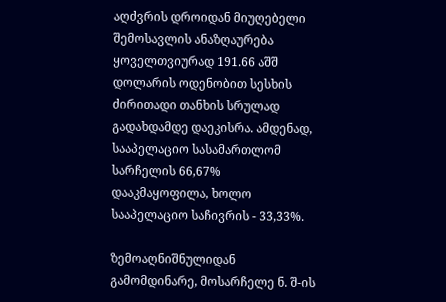აღძვრის დროიდან მიუღებელი შემოსავლის ანაზღაურება ყოველთვიურად 191.66 აშშ დოლარის ოდენობით სესხის ძირითადი თანხის სრულად გადახდამდე დაეკისრა. ამდენად, სააპელაციო სასამართლომ სარჩელის 66,67% დააკმაყოფილა, ხოლო სააპელაციო საჩივრის - 33,33%.

ზემოაღნიშნულიდან გამომდინარე, მოსარჩელე ნ. შ-ის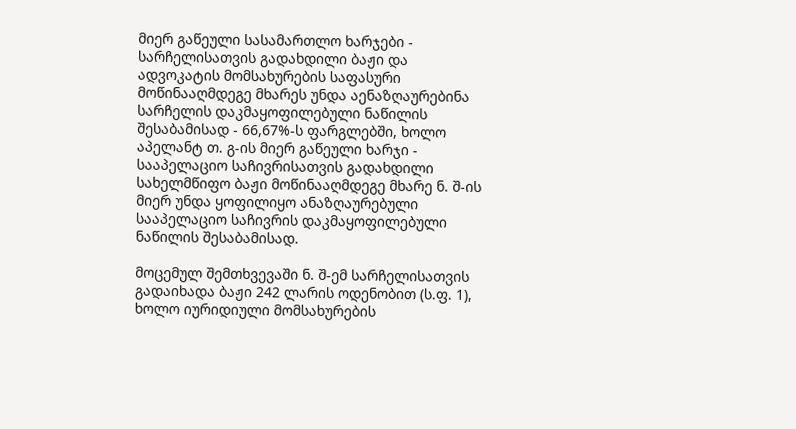მიერ გაწეული სასამართლო ხარჯები - სარჩელისათვის გადახდილი ბაჟი და ადვოკატის მომსახურების საფასური მოწინააღმდეგე მხარეს უნდა აენაზღაურებინა სარჩელის დაკმაყოფილებული ნაწილის შესაბამისად - 66,67%-ს ფარგლებში, ხოლო აპელანტ თ. გ-ის მიერ გაწეული ხარჯი - სააპელაციო საჩივრისათვის გადახდილი სახელმწიფო ბაჟი მოწინააღმდეგე მხარე ნ. შ-ის მიერ უნდა ყოფილიყო ანაზღაურებული სააპელაციო საჩივრის დაკმაყოფილებული ნაწილის შესაბამისად.

მოცემულ შემთხვევაში ნ. შ-ემ სარჩელისათვის გადაიხადა ბაჟი 242 ლარის ოდენობით (ს.ფ. 1), ხოლო იურიდიული მომსახურების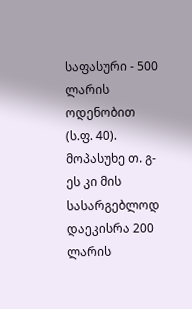საფასური - 500 ლარის ოდენობით (ს.ფ. 40). მოპასუხე თ. გ-ეს კი მის სასარგებლოდ დაეკისრა 200 ლარის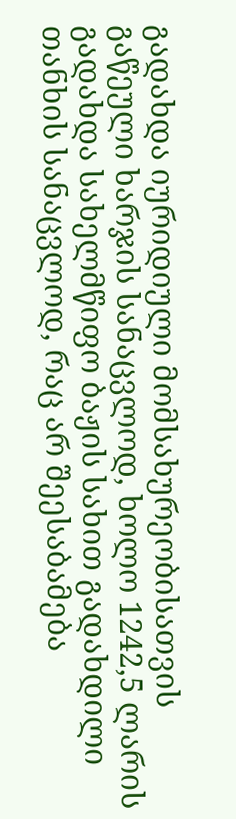გადახდა იურიდიული მომსახურეობისათვის გაწეული ხარჯის სანაცვლოდ, ხოლო 1242,5 ლარის გადახდა სახელმწიფო ბაჟის სახით გადახდილი თანხის სანაცვლოდ, რაც არ შეესაბამება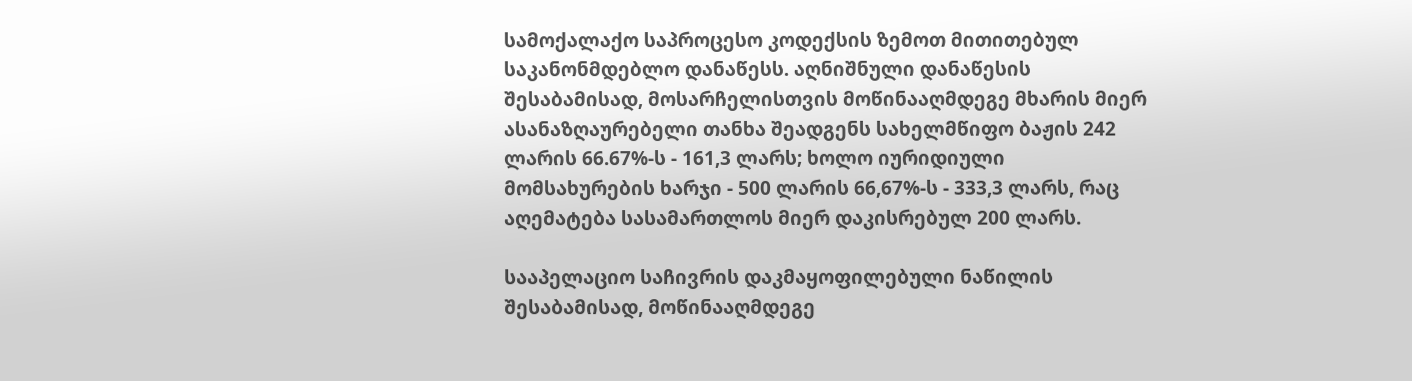სამოქალაქო საპროცესო კოდექსის ზემოთ მითითებულ საკანონმდებლო დანაწესს. აღნიშნული დანაწესის შესაბამისად, მოსარჩელისთვის მოწინააღმდეგე მხარის მიერ ასანაზღაურებელი თანხა შეადგენს სახელმწიფო ბაჟის 242 ლარის 66.67%-ს - 161,3 ლარს; ხოლო იურიდიული მომსახურების ხარჯი - 500 ლარის 66,67%-ს - 333,3 ლარს, რაც აღემატება სასამართლოს მიერ დაკისრებულ 200 ლარს.

სააპელაციო საჩივრის დაკმაყოფილებული ნაწილის შესაბამისად, მოწინააღმდეგე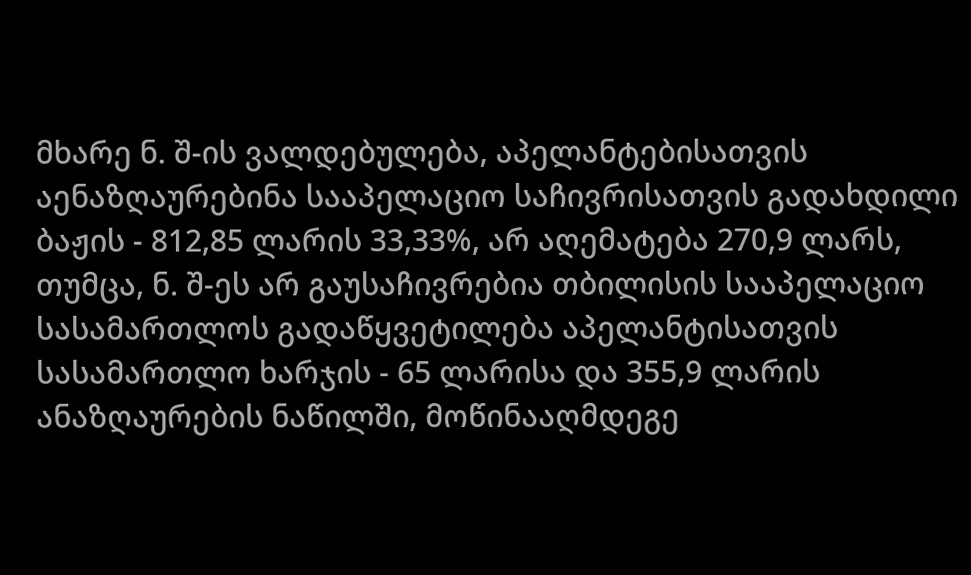მხარე ნ. შ-ის ვალდებულება, აპელანტებისათვის აენაზღაურებინა სააპელაციო საჩივრისათვის გადახდილი ბაჟის - 812,85 ლარის 33,33%, არ აღემატება 270,9 ლარს, თუმცა, ნ. შ-ეს არ გაუსაჩივრებია თბილისის სააპელაციო სასამართლოს გადაწყვეტილება აპელანტისათვის სასამართლო ხარჯის - 65 ლარისა და 355,9 ლარის ანაზღაურების ნაწილში, მოწინააღმდეგე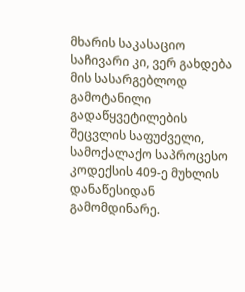მხარის საკასაციო საჩივარი კი, ვერ გახდება მის სასარგებლოდ გამოტანილი გადაწყვეტილების შეცვლის საფუძველი, სამოქალაქო საპროცესო კოდექსის 409-ე მუხლის დანაწესიდან გამომდინარე.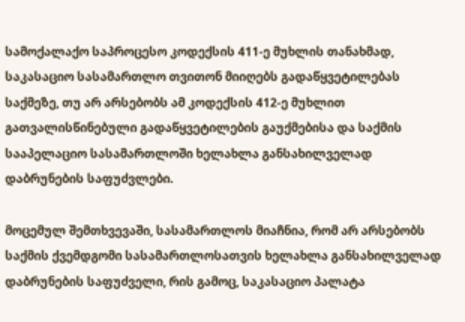სამოქალაქო საპროცესო კოდექსის 411-ე მუხლის თანახმად, საკასაციო სასამართლო თვითონ მიიღებს გადაწყვეტილებას საქმეზე, თუ არ არსებობს ამ კოდექსის 412-ე მუხლით გათვალისწინებული გადაწყვეტილების გაუქმებისა და საქმის სააპელაციო სასამართლოში ხელახლა განსახილველად დაბრუნების საფუძვლები.

მოცემულ შემთხვევაში, სასამართლოს მიაჩნია, რომ არ არსებობს საქმის ქვემდგომი სასამართლოსათვის ხელახლა განსახილველად დაბრუნების საფუძველი, რის გამოც, საკასაციო პალატა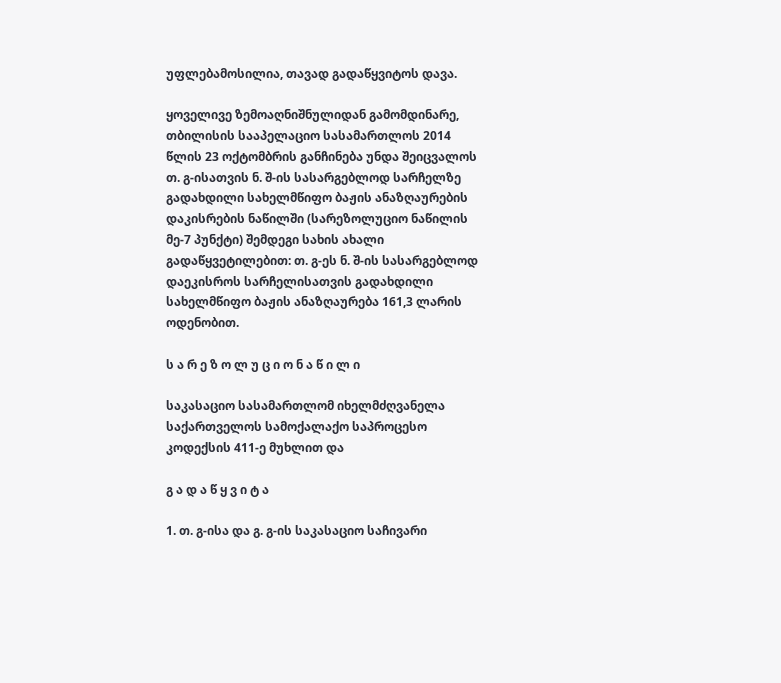უფლებამოსილია, თავად გადაწყვიტოს დავა.

ყოველივე ზემოაღნიშნულიდან გამომდინარე, თბილისის სააპელაციო სასამართლოს 2014 წლის 23 ოქტომბრის განჩინება უნდა შეიცვალოს თ. გ-ისათვის ნ. შ-ის სასარგებლოდ სარჩელზე გადახდილი სახელმწიფო ბაჟის ანაზღაურების დაკისრების ნაწილში (სარეზოლუციო ნაწილის მე-7 პუნქტი) შემდეგი სახის ახალი გადაწყვეტილებით: თ. გ-ეს ნ. შ-ის სასარგებლოდ დაეკისროს სარჩელისათვის გადახდილი სახელმწიფო ბაჟის ანაზღაურება 161,3 ლარის ოდენობით.

ს ა რ ე ზ ო ლ უ ც ი ო ნ ა წ ი ლ ი

საკასაციო სასამართლომ იხელმძღვანელა საქართველოს სამოქალაქო საპროცესო კოდექსის 411-ე მუხლით და

გ ა დ ა წ ყ ვ ი ტ ა

1. თ. გ-ისა და გ. გ-ის საკასაციო საჩივარი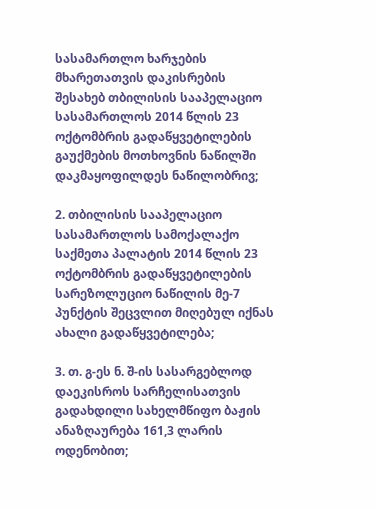სასამართლო ხარჯების მხარეთათვის დაკისრების შესახებ თბილისის სააპელაციო სასამართლოს 2014 წლის 23 ოქტომბრის გადაწყვეტილების გაუქმების მოთხოვნის ნაწილში დაკმაყოფილდეს ნაწილობრივ;

2. თბილისის სააპელაციო სასამართლოს სამოქალაქო საქმეთა პალატის 2014 წლის 23 ოქტომბრის გადაწყვეტილების სარეზოლუციო ნაწილის მე-7 პუნქტის შეცვლით მიღებულ იქნას ახალი გადაწყვეტილება;

3. თ. გ-ეს ნ. შ-ის სასარგებლოდ დაეკისროს სარჩელისათვის გადახდილი სახელმწიფო ბაჟის ანაზღაურება 161,3 ლარის ოდენობით;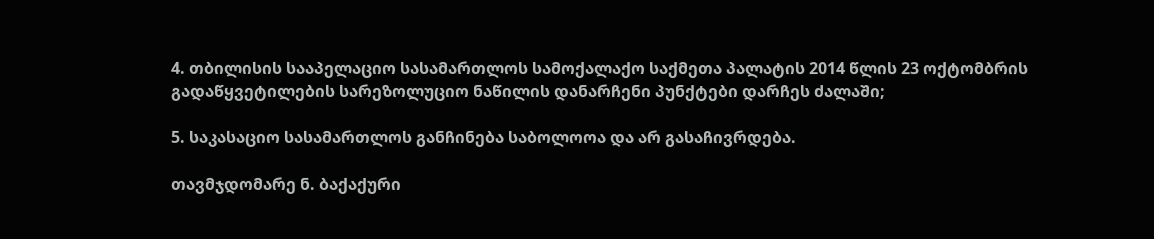4. თბილისის სააპელაციო სასამართლოს სამოქალაქო საქმეთა პალატის 2014 წლის 23 ოქტომბრის გადაწყვეტილების სარეზოლუციო ნაწილის დანარჩენი პუნქტები დარჩეს ძალაში;

5. საკასაციო სასამართლოს განჩინება საბოლოოა და არ გასაჩივრდება.

თავმჯდომარე ნ. ბაქაქური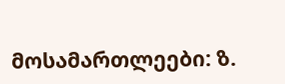მოსამართლეები: ზ.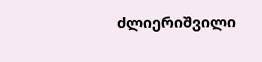ძლიერიშვილი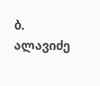ბ. ალავიძე